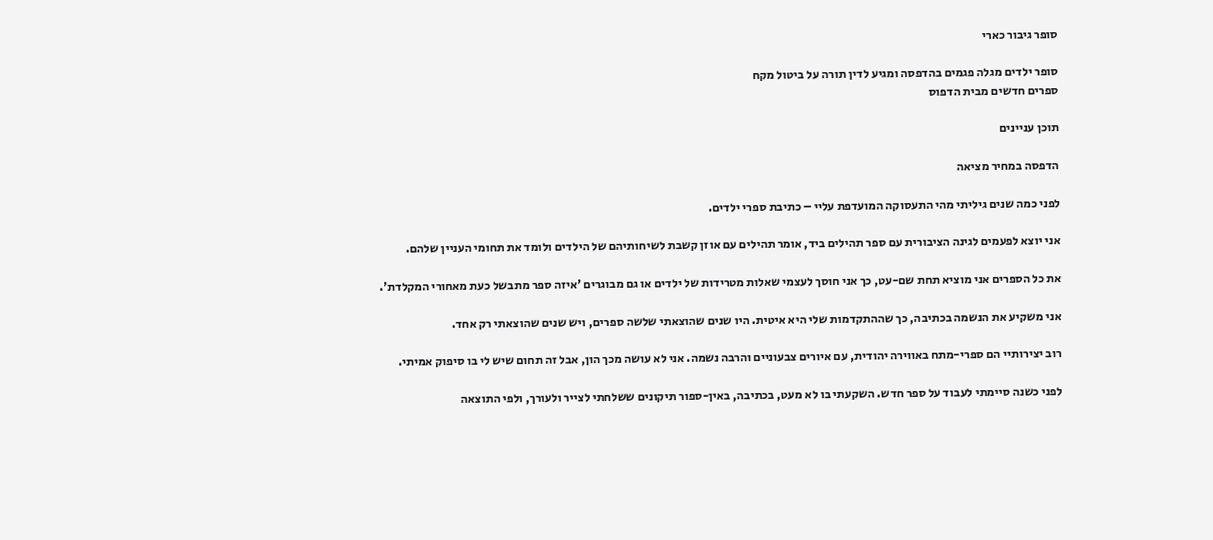סופר גיבור כארי

סופר ילדים מגלה פגמים בהדפסה ומגיע לדין תורה על ביטול מקח
ספרים חדשים מבית הדפוס

תוכן עניינים

הדפסה במחיר מציאה

לפני כמה שנים גיליתי מהי התעסוקה המועדפת עליי – כתיבת ספרי ילדים.

אני יוצא לפעמים לגינה הציבורית עם ספר תהילים ביד, אומר תהילים עם אוזן קשבת לשיחותיהם של הילדים ולומד את תחומי העניין שלהם.

את כל הספרים אני מוציא תחת שם-עט, כך אני חוסך לעצמי שאלות מטרידות של ילדים או גם מבוגרים 'איזה ספר מתבשל כעת מאחורי המקלדת'.

אני משקיע את הנשמה בכתיבה, כך שההתקדמות שלי היא איטית. היו שנים שהוצאתי שלשה ספרים, ויש שנים שהוצאתי רק אחד.

רוב יצירותיי הם ספרי-מתח באווירה יהודית, עם איורים צבעוניים והרבה נשמה. אני לא עושה מכך הון, אבל זה תחום שיש לי בו סיפוק אמיתי.

לפני כשנה סיימתי לעבוד על ספר חדש. השקעתי בו לא מעט, בכתיבה, באין-ספור תיקונים ששלחתי לצייר ולעורך, ולפי התוצאה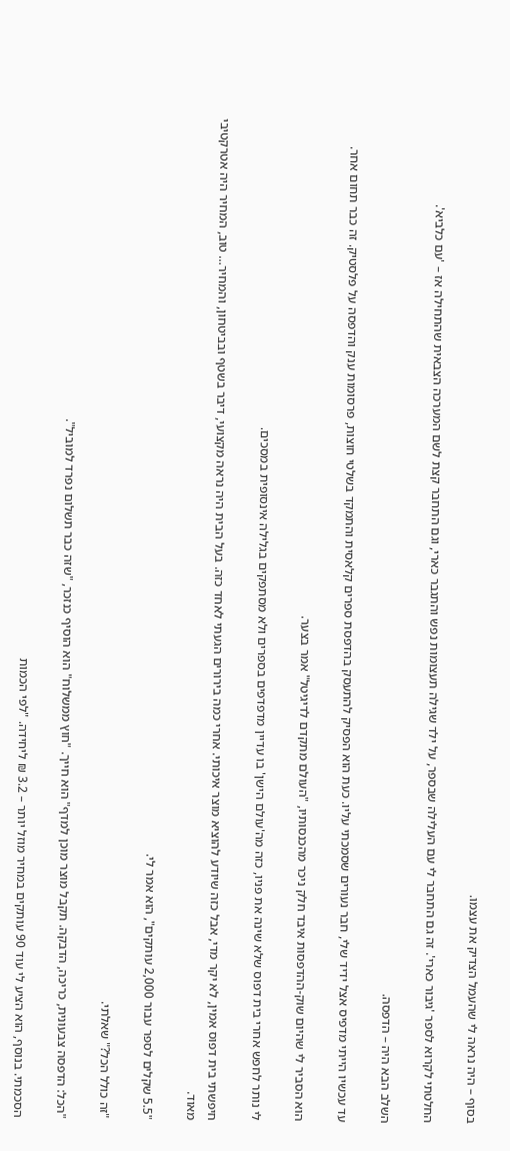בסוף – היה נראה לי שהעמל הצדיק את עצמו.

החלטתי לקרוא לספר 'גיבור כארי'. זה גם התחבר לי עם העלילה שבספר, על ילד שגילה תעצומות נפש והתגבר כארי, וגם התחבר קצת לשם המערכה הצבאית שהתחילה אז – 'עם כלביא'.

השלב הבא היה – הדפסה.

עד עכשיו הייתי מדפיס אצל ידיד שלי, חבר נעורים שסמכתי עליו. כעת הוא הפסיק להתעסק בהדפסת ספרים קלאסית והתמקד בשלטי חוצות, פרסומות ענק והדפסה על פלסטיק. זה כבר תחום אחר.

הוא הסביר לי שהיום שוק-ההדפסות איבד חלק ניכר מהכנסותיו, "העולם מתקדם לדיגיטל" אמר בצער.

לי נותר לחפש אחרי בית דפוס שלא שינה את פניו, כזה מה'עולם הישן' בו עדיין מדפדפים בספרים ולא מסתפקים בגלילה אינסופית במסכים.

חיפשתי בית דפוס אמין, לא יקר מדי, אבל כזה שיודע להוציא מוצר איכותי. אחרי כמה בירורים הגעתי לאחד כזה. בעל הבית היה נראה מקצועי, דיבר בשטף ובביטחון, והמחיר… טוב, המחיר היה אטרקטיבי מאוד.

"5.5 שקלים לספר עבור 2,000 עותקים", הוא אמר לי.

"זה כולל הכל?" שאלתי.

"הכל: הדפסה צבעונית, כריכה, הדבקה. תקבל מוצר מוכן למדף" הוא חייך. "חוץ ממשלוח" הוא הוסיף כנזכר, "שזה כבר תשלום נפרד למוביל".

הסכמתי. בנוסף, הוא הציע לי עוד 90 עותקים במחיר מוזל יותר – 3.2 ₪ ליחידה. "לפי הכמות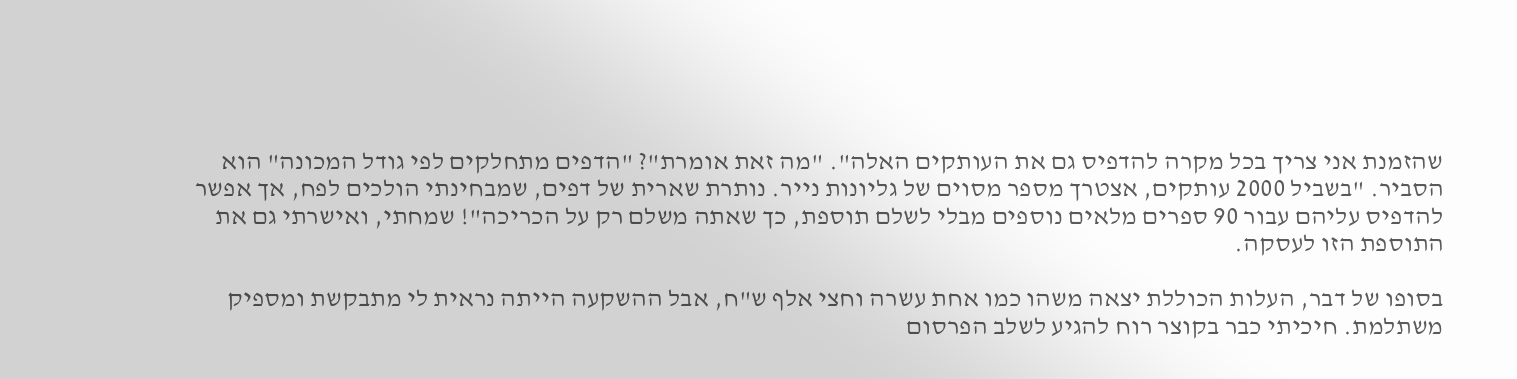שהזמנת אני צריך בכל מקרה להדפיס גם את העותקים האלה". "מה זאת אומרת"? "הדפים מתחלקים לפי גודל המכונה" הוא הסביר. "בשביל 2000 עותקים, אצטרך מספר מסוים של גליונות נייר. נותרת שארית של דפים, שמבחינתי הולכים לפח, אך אפשר להדפיס עליהם עבור 90 ספרים מלאים נוספים מבלי לשלם תוספת, כך שאתה משלם רק על הכריכה"! שמחתי, ואישרתי גם את התוספת הזו לעסקה.

בסופו של דבר, העלות הכוללת יצאה משהו כמו אחת עשרה וחצי אלף ש"ח, אבל ההשקעה הייתה נראית לי מתבקשת ומספיק משתלמת. חיכיתי כבר בקוצר רוח להגיע לשלב הפרסום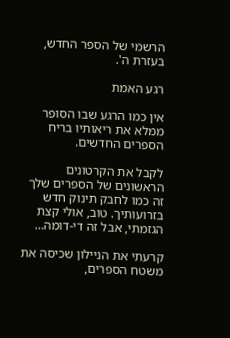הרשמי של הספר החדש, בעזרת ה'.

רגע האמת

אין כמו הרגע שבו הסופר ממלא את ריאותיו בריח הספרים החדשים.

לקבל את הקרטונים הראשונים של הספרים שלך זה כמו לחבק תינוק חדש בזרועותיך. טוב, אולי קצת הגזמתי, אבל זה די-דומה…

קרעתי את הניילון שכיסה את משטח הספרים,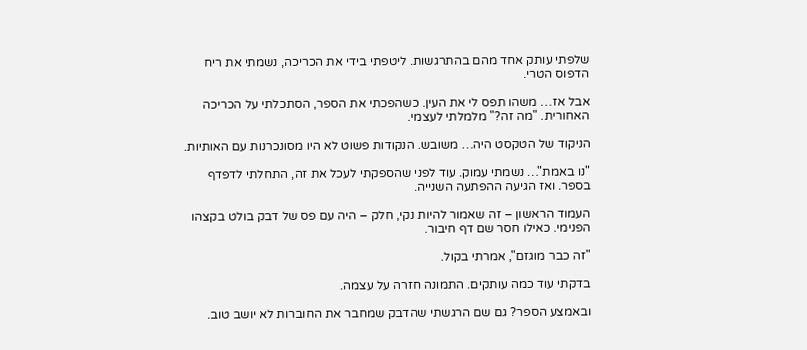שלפתי עותק אחד מהם בהתרגשות. ליטפתי בידי את הכריכה, נשמתי את ריח הדפוס הטרי.

אבל אז… משהו תפס לי את העין. כשהפכתי את הספר, הסתכלתי על הכריכה האחורית. "מה זה?" מלמלתי לעצמי.

הניקוד של הטקסט היה… משובש. הנקודות פשוט לא היו מסונכרנות עם האותיות.

"נו באמת"… נשמתי עמוק. עוד לפני שהספקתי לעכל את זה, התחלתי לדפדף בספר. ואז הגיעה ההפתעה השנייה.

העמוד הראשון – זה שאמור להיות נקי, חלק – היה עם פס של דבק בולט בקצהו הפנימי. כאילו חסר שם דף חיבור.

"זה כבר מוגזם", אמרתי בקול.

בדקתי עוד כמה עותקים. התמונה חזרה על עצמה.

ובאמצע הספר? גם שם הרגשתי שהדבק שמחבר את החוברות לא יושב טוב.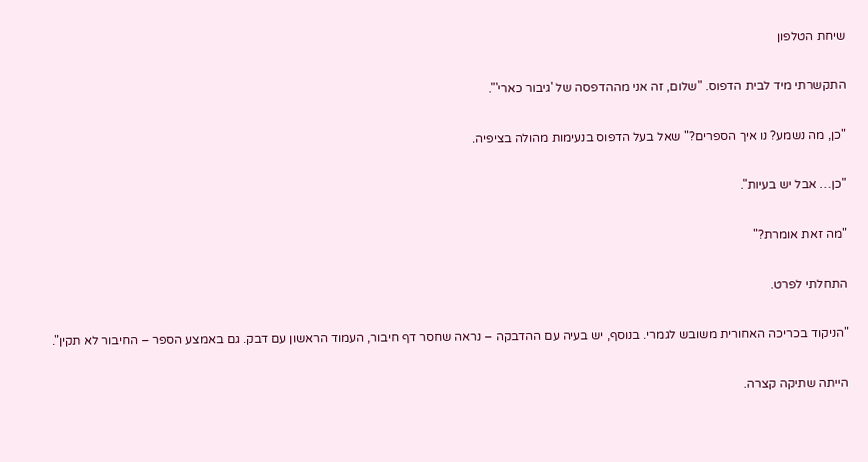שיחת הטלפון

התקשרתי מיד לבית הדפוס. "שלום, זה אני מההדפסה של 'גיבור כארי'".

"כן, מה נשמע? נו איך הספרים?" שאל בעל הדפוס בנעימות מהולה בציפיה.

"כן… אבל יש בעיות".

"מה זאת אומרת?"

התחלתי לפרט.

"הניקוד בכריכה האחורית משובש לגמרי. בנוסף, יש בעיה עם ההדבקה – נראה שחסר דף חיבור, העמוד הראשון עם דבק. גם באמצע הספר – החיבור לא תקין".

הייתה שתיקה קצרה.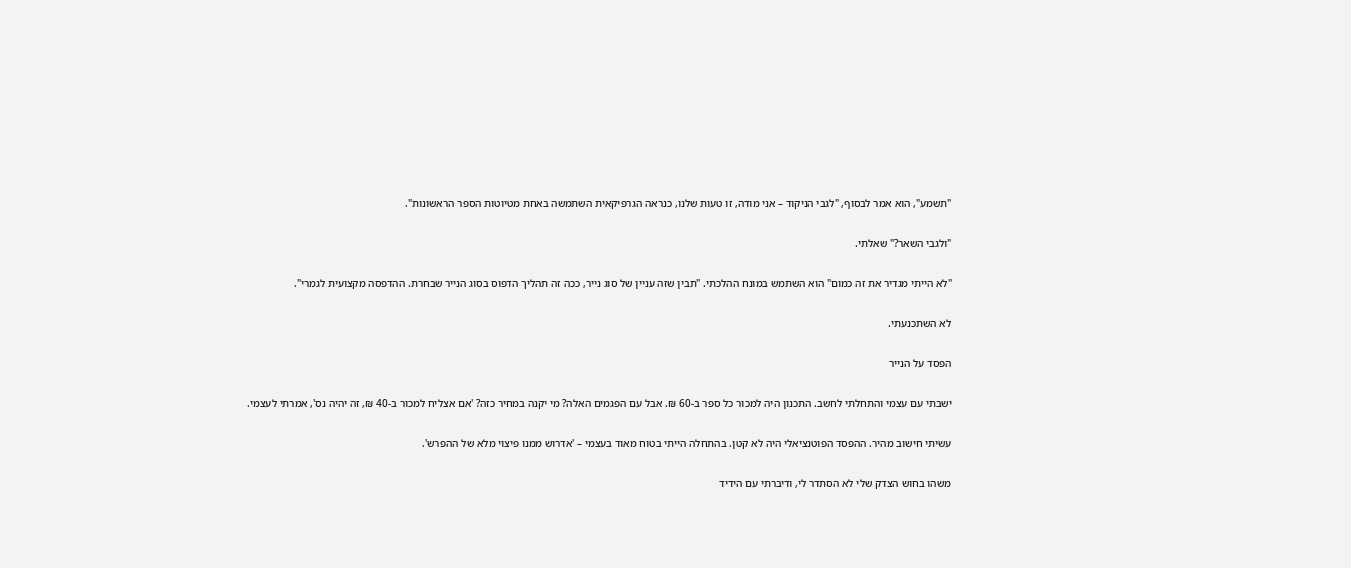"תשמע", הוא אמר לבסוף, "לגבי הניקוד – אני מודה, זו טעות שלנו, כנראה הגרפיקאית השתמשה באחת מטיוטות הספר הראשונות".

"ולגבי השאר?" שאלתי.

"לא הייתי מגדיר את זה כמום" הוא השתמש במונח ההלכתי. "תבין שזה עניין של סוג נייר, ככה זה תהליך הדפוס בסוג הנייר שבחרת. ההדפסה מקצועית לגמרי".

לא השתכנעתי.

הפסד על הנייר

ישבתי עם עצמי והתחלתי לחשב. התכנון היה למכור כל ספר ב-60 ₪. אבל עם הפגמים האלה? מי יקנה במחיר כזה? 'אם אצליח למכור ב-40 ₪, זה יהיה נס', אמרתי לעצמי.

עשיתי חישוב מהיר. ההפסד הפוטנציאלי היה לא קטן. בהתחלה הייתי בטוח מאוד בעצמי – 'אדרוש ממנו פיצוי מלא של ההפרש'.

משהו בחוש הצדק שלי לא הסתדר לי, ודיברתי עם הידיד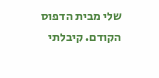שלי מבית הדפוס הקודם. קיבלתי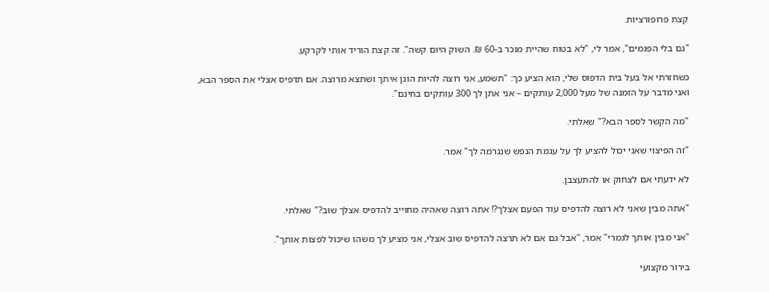קצת פרופורציות.

"גם בלי הפגמים", אמר לי, "לא בטוח שהיית מוכר ב-60 ₪. השוק היום קשה". זה קצת הוריד אותי לקרקע.

כשחזרתי אל בעל בית הדפוס שלי, הוא הציע כך: "תשמע, אני רוצה להיות הוגן איתך ושתצא מרוצה. אם תדפיס אצלי את הספר הבא, ואני מדבר על הזמנה של מעל 2,000 עותקים – אני אתן לך 300 עותקים בחינם".

"מה הקשר לספר הבא?" שאלתי.

"זה הפיצוי שאני יכול להציע לך על עגמת הנפש שנגרמה לך" אמר.

לא ידעתי אם לצחוק או להתעצבן.

"אתה מבין שאני לא רוצה להדפיס עוד הפעם אצלך?! אתה רוצה שאהיה מחוייב להדפיס אצלך שוב?" שאלתי.

"אני מבין אותך לגמרי" אמר, "אבל גם אם לא תרצה להדפיס שוב אצלי, אני מציע לך משהו שיכול לפצות אותך".

בירור מקצועי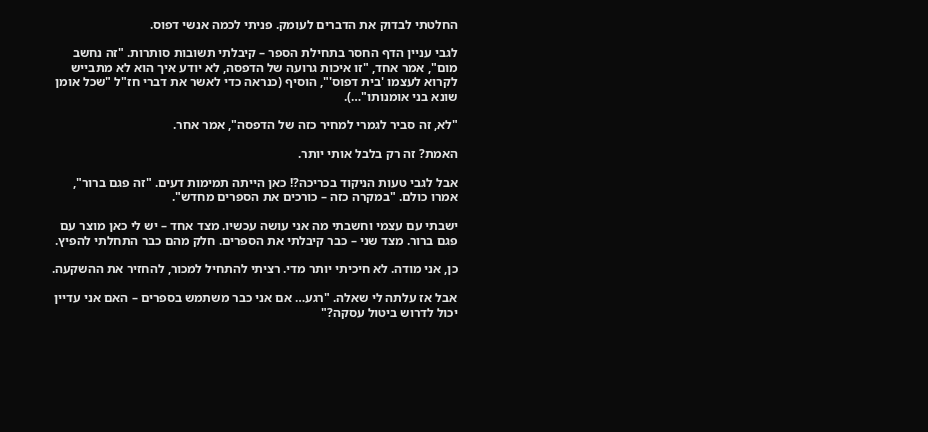החלטתי לבדוק את הדברים לעומק. פניתי לכמה אנשי דפוס.

לגבי עניין הדף החסר בתחילת הספר – קיבלתי תשובות סותרות. "זה נחשב מום", אמר אחד, "זו איכות גרועה של הדפסה, לא יודע איך הוא לא מתבייש לקרוא לעצמו 'בית דפוס'", הוסיף (כנראה כדי לאשר את דברי חז"ל "שכל אומן שונא בני אומנותו"…).

"לא, זה סביר לגמרי למחיר כזה של הדפסה", אמר אחר.

האמת? זה רק בלבל אותי יותר.

אבל לגבי טעות הניקוד בכריכה?! כאן הייתה תמימות דעים. "זה פגם ברור", אמרו כולם. "במקרה כזה – כורכים את הספרים מחדש".

ישבתי עם עצמי וחשבתי מה אני עושה עכשיו. מצד אחד – יש לי כאן מוצר עם פגם ברור. מצד שני – כבר קיבלתי את הספרים. חלק מהם כבר התחלתי להפיץ.

כן, אני מודה. לא חיכיתי יותר מדי. רציתי להתחיל למכור, להחזיר את ההשקעה.

אבל אז עלתה לי שאלה. "רגע… אם אני כבר משתמש בספרים – האם אני עדיין יכול לדרוש ביטול עסקה?"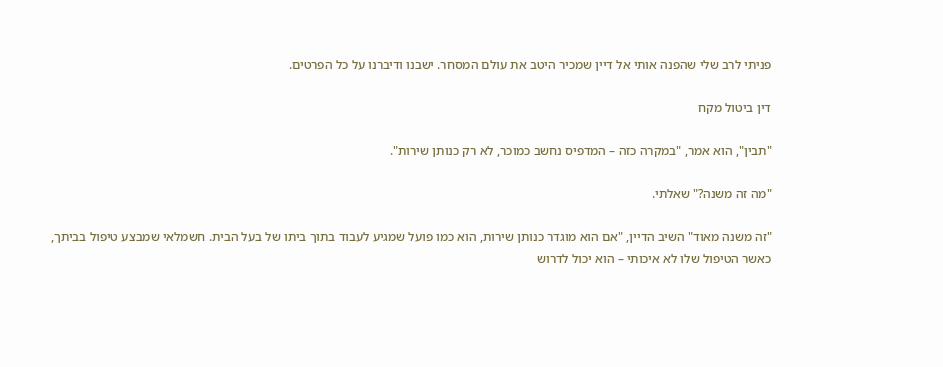פניתי לרב שלי שהפנה אותי אל דיין שמכיר היטב את עולם המסחר. ישבנו ודיברנו על כל הפרטים.

דין ביטול מקח

"תבין", הוא אמר, "במקרה כזה – המדפיס נחשב כמוכר, לא רק כנותן שירות".

"מה זה משנה?" שאלתי.

"זה משנה מאוד" השיב הדיין, "אם הוא מוגדר כנותן שירות, הוא כמו פועל שמגיע לעבוד בתוך ביתו של בעל הבית. חשמלאי שמבצע טיפול בביתך, כאשר הטיפול שלו לא איכותי – הוא יכול לדרוש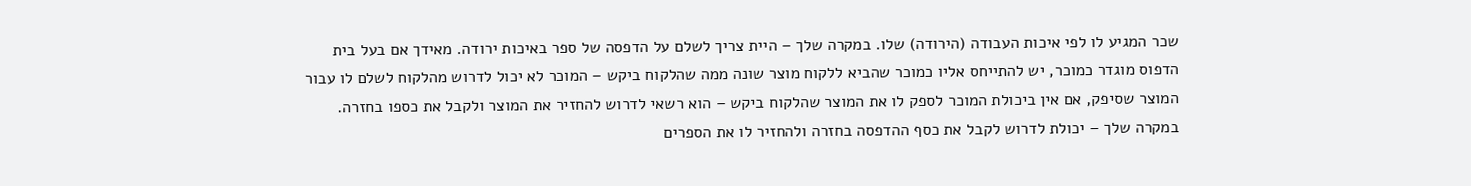שכר המגיע לו לפי איכות העבודה (הירודה) שלו. במקרה שלך – היית צריך לשלם על הדפסה של ספר באיכות ירודה. מאידך אם בעל בית הדפוס מוגדר כמוכר, יש להתייחס אליו כמוכר שהביא ללקוח מוצר שונה ממה שהלקוח ביקש – המוכר לא יכול לדרוש מהלקוח לשלם לו עבור המוצר שסיפק, אם אין ביכולת המוכר לספק לו את המוצר שהלקוח ביקש – הוא רשאי לדרוש להחזיר את המוצר ולקבל את כספו בחזרה. במקרה שלך – יכולת לדרוש לקבל את כסף ההדפסה בחזרה ולהחזיר לו את הספרים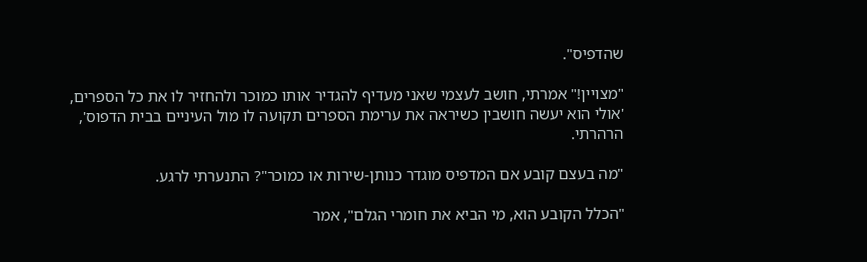שהדפיס".

"מצויין!" אמרתי, חושב לעצמי שאני מעדיף להגדיר אותו כמוכר ולהחזיר לו את כל הספרים, 'אולי הוא יעשה חושבין כשיראה את ערימת הספרים תקועה לו מול העיניים בבית הדפוס', הרהרתי.

"מה בעצם קובע אם המדפיס מוגדר כנותן-שירות או כמוכר"? התנערתי לרגע.

"הכלל הקובע הוא, מי הביא את חומרי הגלם", אמר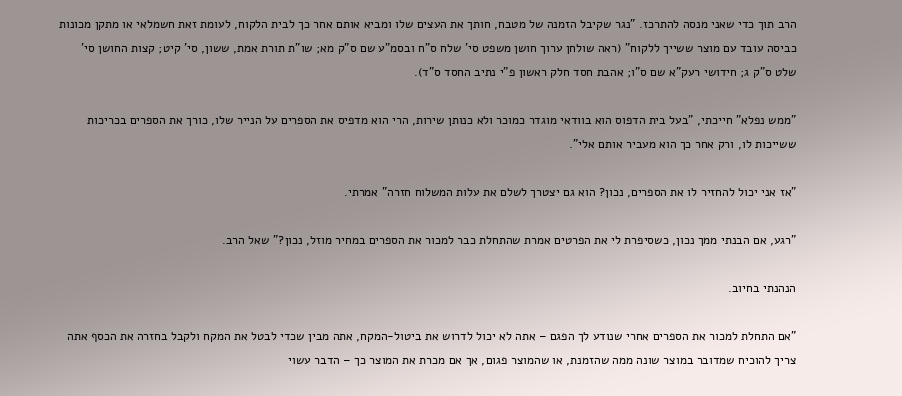הרב תוך כדי שאני מנסה להתרכז. "נגר שקיבל הזמנה של מטבח, חותך את העצים שלו ומביא אותם אחר כך לבית הלקוח, לעומת זאת חשמלאי או מתקן מכונות כביסה עובד עם מוצר ששייך ללקוח" (ראה שולחן ערוך חושן משפט סי' שלח ס"ח ובסמ"ע שם ס"ק מא; שו"ת תורת אמת, ששון, סי' קיט; קצות החושן סי' שלט ס"ק ג; חידושי רעק"א שם ס"ו; אהבת חסד חלק ראשון פ"י נתיב החסד ס"ד).

"ממש נפלא" חייכתי, "בעל בית הדפוס הוא בוודאי מוגדר כמוכר ולא כנותן שירות, הרי הוא מדפיס את הספרים על הנייר שלו, כורך את הספרים בכריכות ששייכות לו, ורק אחר כך הוא מעביר אותם אלי".

"אז אני יכול להחזיר לו את הספרים, נכון? הוא גם יצטרך לשלם את עלות המשלוח חזרה" אמרתי.

"רגע, אם הבנתי ממך נכון, כשסיפרת לי את הפרטים אמרת שהתחלת כבר למכור את הספרים במחיר מוזל, נכון?" שאל הרב.

הנהנתי בחיוב.

"אם התחלת למכור את הספרים אחרי שנודע לך הפגם – אתה לא יכול לדרוש את ביטול-המקח, אתה מבין שכדי לבטל את המקח ולקבל בחזרה את הכסף אתה צריך להוכיח שמדובר במוצר שונה ממה שהזמנת, או שהמוצר פגום, אך אם מכרת את המוצר כך – הדבר עשוי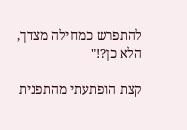להתפרש כמחילה מצדך, הלא כן?!"

קצת הופתעתי מהתפנית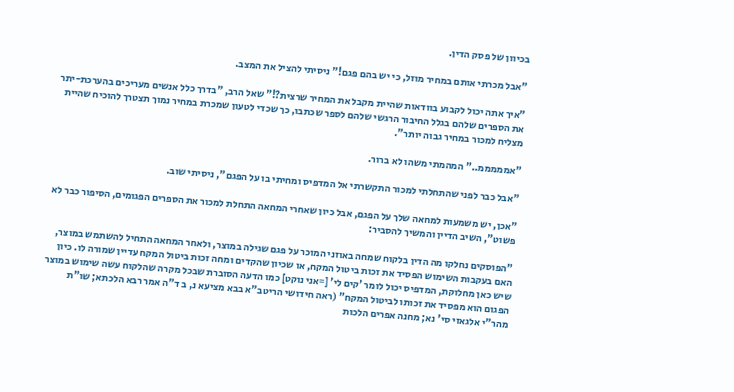בכיוון של פסק הדין.

"אבל מכרתי אותם במחיר מוזל, כי יש בהם פגם!" ניסיתי להציל את המצב.

"איך אתה יכול לקבוע בוודאות שהיית מקבל את המחיר שרצית?!" שאל הרב, "בדרך כלל אנשים מעריכים בהערכת-יתר את הספרים שלהם בגלל החיבור הרגשי שלהם לספר שכתבו, כך שכדי לטעון שמכרת במחיר נמוך תצטרך להוכיח שהיית מצליח למכור במחיר גבוה יותר".

"אמממממ.." המהמתי משהו לא ברור.

"אבל כבר לפני שהתחלתי למכור התקשרתי אל המדפיס ומחיתי בו על הפגם", ניסיתי שוב.

"אכן, יש משמעות למחאה שלך על הפגם, אבל כיון שאחרי המחאה התחלת למכור את הספרים הפגומים, הסיפור כבר לא פשוט", השיב הדיין והמשיך להסביר:

"הפוסקים נחלקו מה הדין בלקוח שמחה באוזני המוכר על פגם שגילה במוצר, ולאחר המחאה התחיל להשתמש במוצר, האם בעקבות השימוש הפסיד את זכות ביטול המקח, או שכיון שהקדים ומחה זכות ביטול המקח עדיין שמורה לו. כיון שיש כאן מחלוקת, המדפיס יכול לומר 'קים לי' [=אני נוקט] כמו הדעה הסוברת שבכל מקרה שהלקוח עשה שימוש במוצר הפגום הוא מפסיד את זכותו לביטול המקח" (ראה חידושי הריטב"א בבא מציעא נ, ב ד"ה אמר רבא הלכתא; שו"ת מהר"י אלגאזי סי' נא; מחנה אפרים הלכות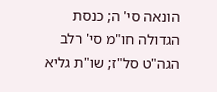הונאה סי' ה; כנסת הגדולה חו"מ סי' רלב הגה"ט סל"ז; שו"ת גליא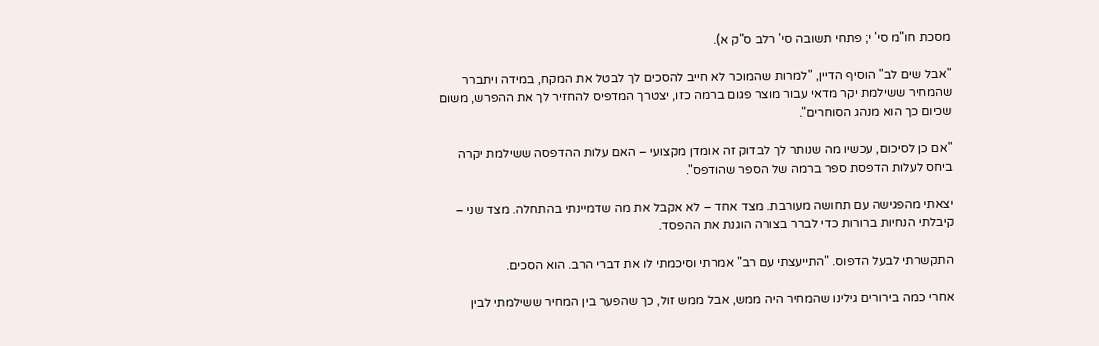מסכת חו"מ סי' י; פתחי תשובה סי' רלב ס"ק א).

"אבל שים לב" הוסיף הדיין, "למרות שהמוכר לא חייב להסכים לך לבטל את המקח, במידה ויתברר שהמחיר ששילמת יקר מדאי עבור מוצר פגום ברמה כזו, יצטרך המדפיס להחזיר לך את ההפרש, משום שכיום כך הוא מנהג הסוחרים".

"אם כן לסיכום, עכשיו מה שנותר לך לבדוק זה אומדן מקצועי – האם עלות ההדפסה ששילמת יקרה ביחס לעלות הדפסת ספר ברמה של הספר שהודפס".

יצאתי מהפגישה עם תחושה מעורבת. מצד אחד – לא אקבל את מה שדמיינתי בהתחלה. מצד שני – קיבלתי הנחיות ברורות כדי לברר בצורה הוגנת את ההפסד.

התקשרתי לבעל הדפוס. "התייעצתי עם רב" אמרתי וסיכמתי לו את דברי הרב. הוא הסכים.

אחרי כמה בירורים גילינו שהמחיר היה ממש, אבל ממש זול, כך שהפער בין המחיר ששילמתי לבין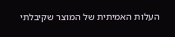העלות האמיתית של המוצר שקיבלתי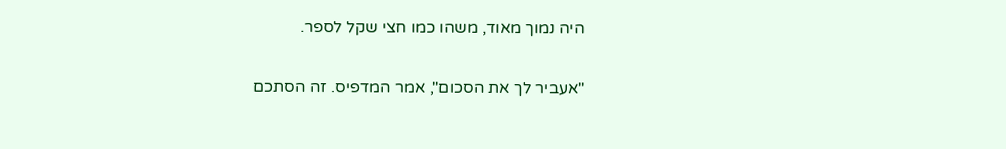היה נמוך מאוד, משהו כמו חצי שקל לספר.

"אעביר לך את הסכום", אמר המדפיס. זה הסתכם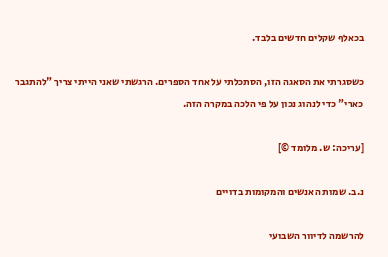בכאלף שקלים חדשים בלבד.

כשסגרתי את הסאגה הזו, הסתכלתי על אחד הספרים. הרגשתי שאני הייתי צריך "להתגבר כארי" כדי לנהוג נכון על פי הלכה במקרה הזה.

[עריכה: ש. מלומד ©]

נ.ב. שמות האנשים והמקומות בדויים

להרשמה לדיוור השבועי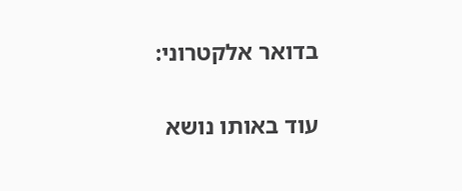בדואר אלקטרוני:

עוד באותו נושא